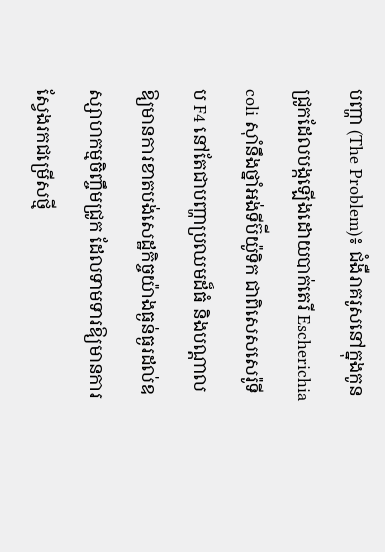បញ្ហា (The Problem)៖ ជំងឺរាគរូសនៅក្នុងកូនជ្រូកដែលបង្កឡើងដោយបាក់តេរី Escherichia coli ស៊ាំនឹងថ្នាំអង់ទីប៊ីយ៉ូទិក ជាពិសេសសេរ៉ូទីប F4 នៅតែជាបញ្ហាប្រឈមដ៏ធំ និងបណ្តាលឱ្យមានការខាតបង់សេដ្ឋកិច្ចយ៉ាងធ្ងន់ធ្ងរដល់ឧស្សាហកម្មចិញ្ចឹមជ្រូក ដែលទាមទារឱ្យមានការស្វែងរកជម្រើសថ្មី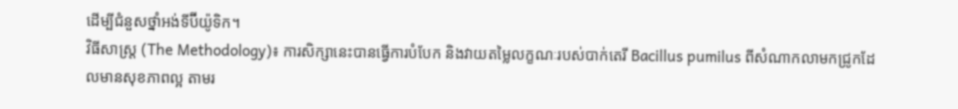ដើម្បីជំនួសថ្នាំអង់ទីប៊ីយ៉ូទិក។
វិធីសាស្ត្រ (The Methodology)៖ ការសិក្សានេះបានធ្វើការបំបែក និងវាយតម្លៃលក្ខណៈរបស់បាក់តេរី Bacillus pumilus ពីសំណាកលាមកជ្រូកដែលមានសុខភាពល្អ តាមរ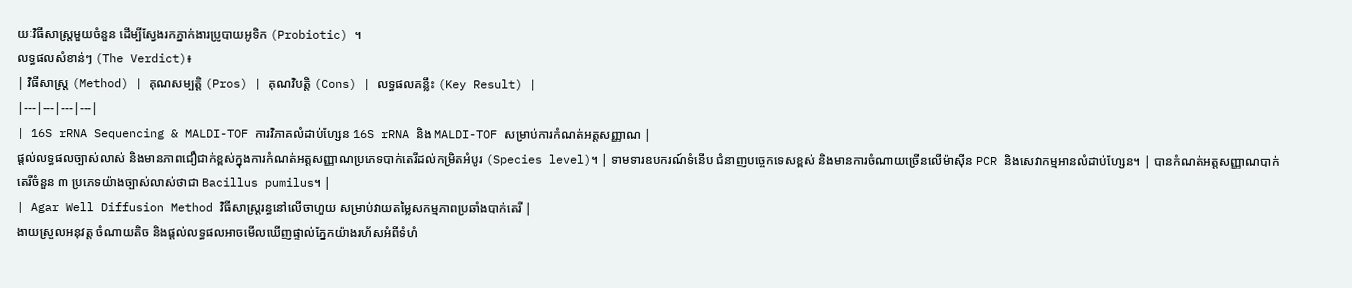យៈវិធីសាស្ត្រមួយចំនួន ដើម្បីស្វែងរកភ្នាក់ងារប្រូបាយអូទិក (Probiotic) ។
លទ្ធផលសំខាន់ៗ (The Verdict)៖
| វិធីសាស្ត្រ (Method) | គុណសម្បត្តិ (Pros) | គុណវិបត្តិ (Cons) | លទ្ធផលគន្លឹះ (Key Result) |
|---|---|---|---|
| 16S rRNA Sequencing & MALDI-TOF ការវិភាគលំដាប់ហ្សែន 16S rRNA និង MALDI-TOF សម្រាប់ការកំណត់អត្តសញ្ញាណ |
ផ្តល់លទ្ធផលច្បាស់លាស់ និងមានភាពជឿជាក់ខ្ពស់ក្នុងការកំណត់អត្តសញ្ញាណប្រភេទបាក់តេរីដល់កម្រិតអំបូរ (Species level)។ | ទាមទារឧបករណ៍ទំនើប ជំនាញបច្ចេកទេសខ្ពស់ និងមានការចំណាយច្រើនលើម៉ាស៊ីន PCR និងសេវាកម្មអានលំដាប់ហ្សែន។ | បានកំណត់អត្តសញ្ញាណបាក់តេរីចំនួន ៣ ប្រភេទយ៉ាងច្បាស់លាស់ថាជា Bacillus pumilus។ |
| Agar Well Diffusion Method វិធីសាស្ត្ររន្ធនៅលើចាហួយ សម្រាប់វាយតម្លៃសកម្មភាពប្រឆាំងបាក់តេរី |
ងាយស្រួលអនុវត្ត ចំណាយតិច និងផ្តល់លទ្ធផលអាចមើលឃើញផ្ទាល់ភ្នែកយ៉ាងរហ័សអំពីទំហំ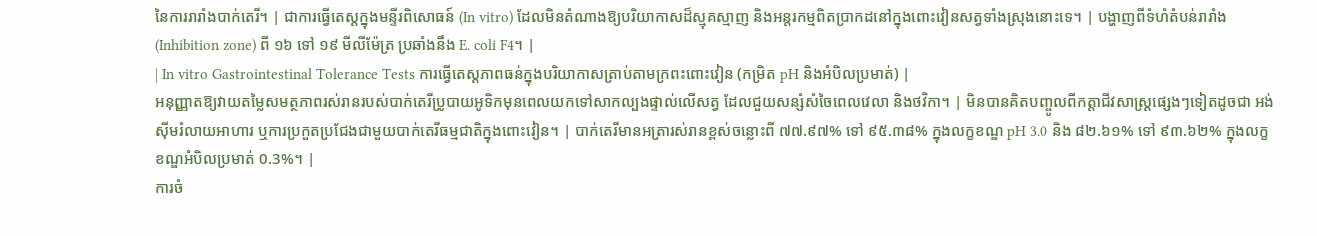នៃការរារាំងបាក់តេរី។ | ជាការធ្វើតេស្តក្នុងមន្ទីរពិសោធន៍ (In vitro) ដែលមិនតំណាងឱ្យបរិយាកាសដ៏ស្មុគស្មាញ និងអន្តរកម្មពិតប្រាកដនៅក្នុងពោះវៀនសត្វទាំងស្រុងនោះទេ។ | បង្ហាញពីទំហំតំបន់រារាំង (Inhibition zone) ពី ១៦ ទៅ ១៩ មីលីម៉ែត្រ ប្រឆាំងនឹង E. coli F4។ |
| In vitro Gastrointestinal Tolerance Tests ការធ្វើតេស្តភាពធន់ក្នុងបរិយាកាសត្រាប់តាមក្រពះពោះវៀន (កម្រិត pH និងអំបិលប្រមាត់) |
អនុញ្ញាតឱ្យវាយតម្លៃសមត្ថភាពរស់រានរបស់បាក់តេរីប្រូបាយអូទិកមុនពេលយកទៅសាកល្បងផ្ទាល់លើសត្វ ដែលជួយសន្សំសំចៃពេលវេលា និងថវិកា។ | មិនបានគិតបញ្ចូលពីកត្តាជីវសាស្រ្តផ្សេងៗទៀតដូចជា អង់ស៊ីមរំលាយអាហារ ឬការប្រកួតប្រជែងជាមួយបាក់តេរីធម្មជាតិក្នុងពោះវៀន។ | បាក់តេរីមានអត្រារស់រានខ្ពស់ចន្លោះពី ៧៧.៩៧% ទៅ ៩៥.៣៨% ក្នុងលក្ខខណ្ឌ pH 3.0 និង ៨២.៦១% ទៅ ៩៣.៦២% ក្នុងលក្ខខណ្ឌអំបិលប្រមាត់ 0.3%។ |
ការចំ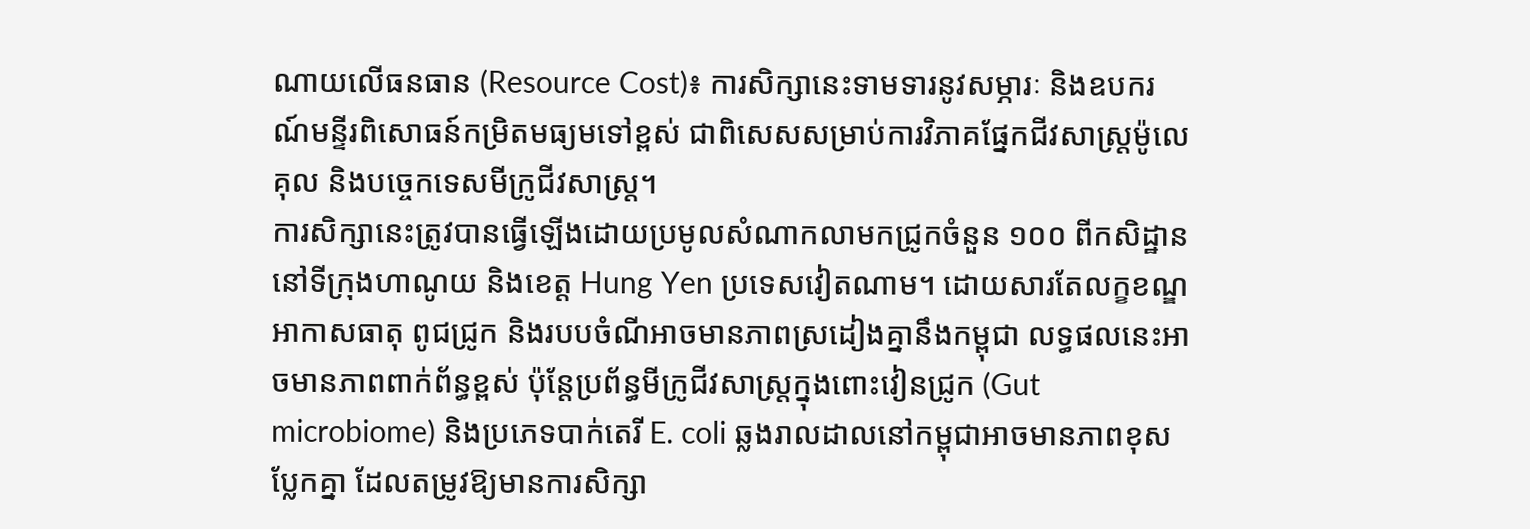ណាយលើធនធាន (Resource Cost)៖ ការសិក្សានេះទាមទារនូវសម្ភារៈ និងឧបករណ៍មន្ទីរពិសោធន៍កម្រិតមធ្យមទៅខ្ពស់ ជាពិសេសសម្រាប់ការវិភាគផ្នែកជីវសាស្ត្រម៉ូលេគុល និងបច្ចេកទេសមីក្រូជីវសាស្ត្រ។
ការសិក្សានេះត្រូវបានធ្វើឡើងដោយប្រមូលសំណាកលាមកជ្រូកចំនួន ១០០ ពីកសិដ្ឋាននៅទីក្រុងហាណូយ និងខេត្ត Hung Yen ប្រទេសវៀតណាម។ ដោយសារតែលក្ខខណ្ឌអាកាសធាតុ ពូជជ្រូក និងរបបចំណីអាចមានភាពស្រដៀងគ្នានឹងកម្ពុជា លទ្ធផលនេះអាចមានភាពពាក់ព័ន្ធខ្ពស់ ប៉ុន្តែប្រព័ន្ធមីក្រូជីវសាស្រ្តក្នុងពោះវៀនជ្រូក (Gut microbiome) និងប្រភេទបាក់តេរី E. coli ឆ្លងរាលដាលនៅកម្ពុជាអាចមានភាពខុសប្លែកគ្នា ដែលតម្រូវឱ្យមានការសិក្សា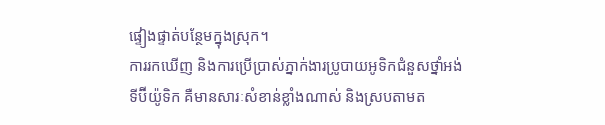ផ្ទៀងផ្ទាត់បន្ថែមក្នុងស្រុក។
ការរកឃើញ និងការប្រើប្រាស់ភ្នាក់ងារប្រូបាយអូទិកជំនួសថ្នាំអង់ទីប៊ីយ៉ូទិក គឺមានសារៈសំខាន់ខ្លាំងណាស់ និងស្របតាមត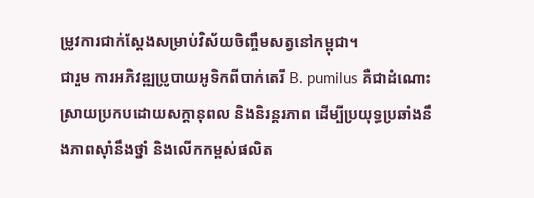ម្រូវការជាក់ស្តែងសម្រាប់វិស័យចិញ្ចឹមសត្វនៅកម្ពុជា។
ជារួម ការអភិវឌ្ឍប្រូបាយអូទិកពីបាក់តេរី B. pumilus គឺជាដំណោះស្រាយប្រកបដោយសក្តានុពល និងនិរន្តរភាព ដើម្បីប្រយុទ្ធប្រឆាំងនឹងភាពស៊ាំនឹងថ្នាំ និងលើកកម្ពស់ផលិត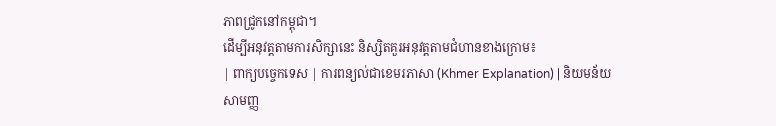ភាពជ្រូកនៅកម្ពុជា។
ដើម្បីអនុវត្តតាមការសិក្សានេះ និស្សិតគួរអនុវត្តតាមជំហានខាងក្រោម៖
| ពាក្យបច្ចេកទេស | ការពន្យល់ជាខេមរភាសា (Khmer Explanation) | និយមន័យសាមញ្ញ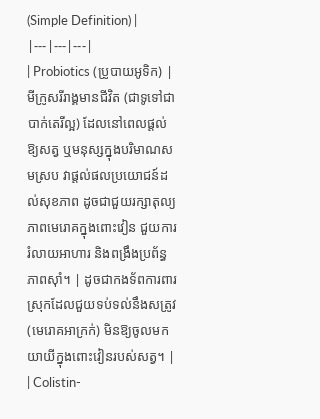(Simple Definition) |
|---|---|---|
| Probiotics (ប្រូបាយអូទិក) | មីក្រូសរីរាង្គមានជីវិត (ជាទូទៅជាបាក់តេរីល្អ) ដែលនៅពេលផ្តល់ឱ្យសត្វ ឬមនុស្សក្នុងបរិមាណសមស្រប វាផ្តល់ផលប្រយោជន៍ដល់សុខភាព ដូចជាជួយរក្សាតុល្យភាពមេរោគក្នុងពោះវៀន ជួយការរំលាយអាហារ និងពង្រឹងប្រព័ន្ធភាពស៊ាំ។ | ដូចជាកងទ័ពការពារស្រុកដែលជួយទប់ទល់នឹងសត្រូវ (មេរោគអាក្រក់) មិនឱ្យចូលមកយាយីក្នុងពោះវៀនរបស់សត្វ។ |
| Colistin-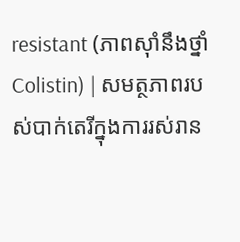resistant (ភាពស៊ាំនឹងថ្នាំ Colistin) | សមត្ថភាពរបស់បាក់តេរីក្នុងការរស់រាន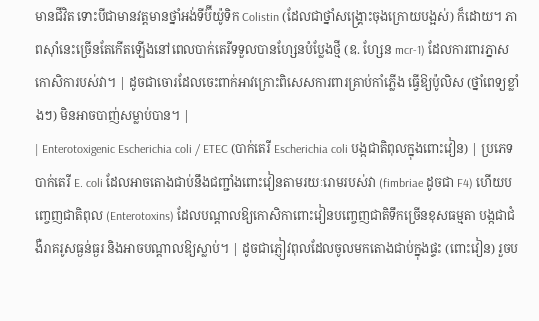មានជីវិត ទោះបីជាមានវត្តមានថ្នាំអង់ទីប៊ីយ៉ូទិក Colistin (ដែលជាថ្នាំសង្គ្រោះចុងក្រោយបង្អស់) ក៏ដោយ។ ភាពស៊ាំនេះច្រើនតែកើតឡើងនៅពេលបាក់តេរីទទួលបានហ្សែនបំប្លែងថ្មី (ឧ. ហ្សែន mcr-1) ដែលការពារភ្នាសកោសិការបស់វា។ | ដូចជាចោរដែលចេះពាក់អាវក្រោះពិសេសការពារគ្រាប់កាំភ្លើង ធ្វើឱ្យប៉ូលិស (ថ្នាំពេទ្យខ្លាំងៗ) មិនអាចបាញ់សម្លាប់បាន។ |
| Enterotoxigenic Escherichia coli / ETEC (បាក់តេរី Escherichia coli បង្កជាតិពុលក្នុងពោះវៀន) | ប្រភេទបាក់តេរី E. coli ដែលអាចតោងជាប់នឹងជញ្ជាំងពោះវៀនតាមរយៈរោមរបស់វា (fimbriae ដូចជា F4) ហើយបញ្ចេញជាតិពុល (Enterotoxins) ដែលបណ្តាលឱ្យកោសិកាពោះវៀនបញ្ចេញជាតិទឹកច្រើនខុសធម្មតា បង្កជាជំងឺរាគរូសធ្ងន់ធ្ងរ និងអាចបណ្តាលឱ្យស្លាប់។ | ដូចជាភ្ញៀវពុលដែលចូលមកតោងជាប់ក្នុងផ្ទះ (ពោះវៀន) រួចប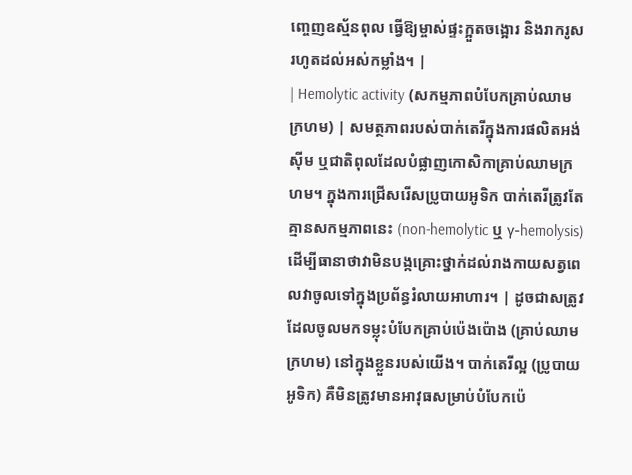ញ្ចេញឧស្ម័នពុល ធ្វើឱ្យម្ចាស់ផ្ទះក្អួតចង្អោរ និងរាករូសរហូតដល់អស់កម្លាំង។ |
| Hemolytic activity (សកម្មភាពបំបែកគ្រាប់ឈាមក្រហម) | សមត្ថភាពរបស់បាក់តេរីក្នុងការផលិតអង់ស៊ីម ឬជាតិពុលដែលបំផ្លាញកោសិកាគ្រាប់ឈាមក្រហម។ ក្នុងការជ្រើសរើសប្រូបាយអូទិក បាក់តេរីត្រូវតែគ្មានសកម្មភាពនេះ (non-hemolytic ឬ γ-hemolysis) ដើម្បីធានាថាវាមិនបង្កគ្រោះថ្នាក់ដល់រាងកាយសត្វពេលវាចូលទៅក្នុងប្រព័ន្ធរំលាយអាហារ។ | ដូចជាសត្រូវដែលចូលមកទម្លុះបំបែកគ្រាប់ប៉េងប៉ោង (គ្រាប់ឈាមក្រហម) នៅក្នុងខ្លួនរបស់យើង។ បាក់តេរីល្អ (ប្រូបាយអូទិក) គឺមិនត្រូវមានអាវុធសម្រាប់បំបែកប៉េ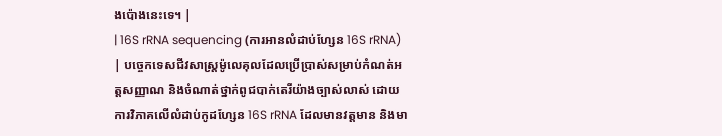ងប៉ោងនេះទេ។ |
| 16S rRNA sequencing (ការអានលំដាប់ហ្សែន 16S rRNA) | បច្ចេកទេសជីវសាស្ត្រម៉ូលេគុលដែលប្រើប្រាស់សម្រាប់កំណត់អត្តសញ្ញាណ និងចំណាត់ថ្នាក់ពូជបាក់តេរីយ៉ាងច្បាស់លាស់ ដោយការវិភាគលើលំដាប់កូដហ្សែន 16S rRNA ដែលមានវត្តមាន និងមា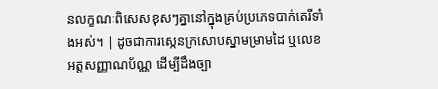នលក្ខណៈពិសេសខុសៗគ្នានៅក្នុងគ្រប់ប្រភេទបាក់តេរីទាំងអស់។ | ដូចជាការស្កេនក្រសោបស្នាមម្រាមដៃ ឬលេខអត្តសញ្ញាណប័ណ្ណ ដើម្បីដឹងច្បា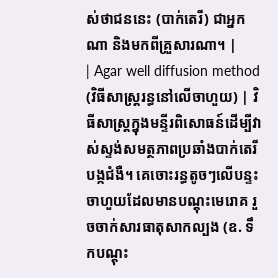ស់ថាជននេះ (បាក់តេរី) ជាអ្នកណា និងមកពីគ្រួសារណា។ |
| Agar well diffusion method (វិធីសាស្ត្ររន្ធនៅលើចាហួយ) | វិធីសាស្ត្រក្នុងមន្ទីរពិសោធន៍ដើម្បីវាស់ស្ទង់សមត្ថភាពប្រឆាំងបាក់តេរីបង្កជំងឺ។ គេចោះរន្ធតូចៗលើបន្ទះចាហួយដែលមានបណ្តុះមេរោគ រួចចាក់សារធាតុសាកល្បង (ឧ. ទឹកបណ្តុះ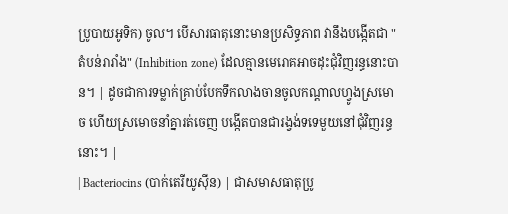ប្រូបាយអូទិក) ចូល។ បើសារធាតុនោះមានប្រសិទ្ធភាព វានឹងបង្កើតជា "តំបន់រារាំង" (Inhibition zone) ដែលគ្មានមេរោគអាចដុះជុំវិញរន្ធនោះបាន។ | ដូចជាការទម្លាក់គ្រាប់បែកទឹកលាងចានចូលកណ្តាលហ្វូងស្រមោច ហើយស្រមោចនាំគ្នារត់ចេញ បង្កើតបានជារង្វង់ទទេមួយនៅជុំវិញរន្ធនោះ។ |
| Bacteriocins (បាក់តេរីយូស៊ីន) | ជាសមាសធាតុប្រូ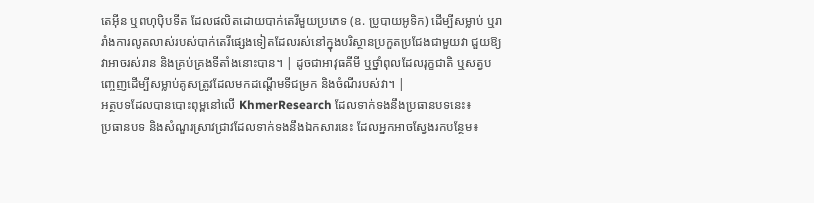តេអ៊ីន ឬពហុប៉ិបទីត ដែលផលិតដោយបាក់តេរីមួយប្រភេទ (ឧ. ប្រូបាយអូទិក) ដើម្បីសម្លាប់ ឬរារាំងការលូតលាស់របស់បាក់តេរីផ្សេងទៀតដែលរស់នៅក្នុងបរិស្ថានប្រកួតប្រជែងជាមួយវា ជួយឱ្យវាអាចរស់រាន និងគ្រប់គ្រងទីតាំងនោះបាន។ | ដូចជាអាវុធគីមី ឬថ្នាំពុលដែលរុក្ខជាតិ ឬសត្វបញ្ចេញដើម្បីសម្លាប់គូសត្រូវដែលមកដណ្តើមទីជម្រក និងចំណីរបស់វា។ |
អត្ថបទដែលបានបោះពុម្ពនៅលើ KhmerResearch ដែលទាក់ទងនឹងប្រធានបទនេះ៖
ប្រធានបទ និងសំណួរស្រាវជ្រាវដែលទាក់ទងនឹងឯកសារនេះ ដែលអ្នកអាចស្វែងរកបន្ថែម៖